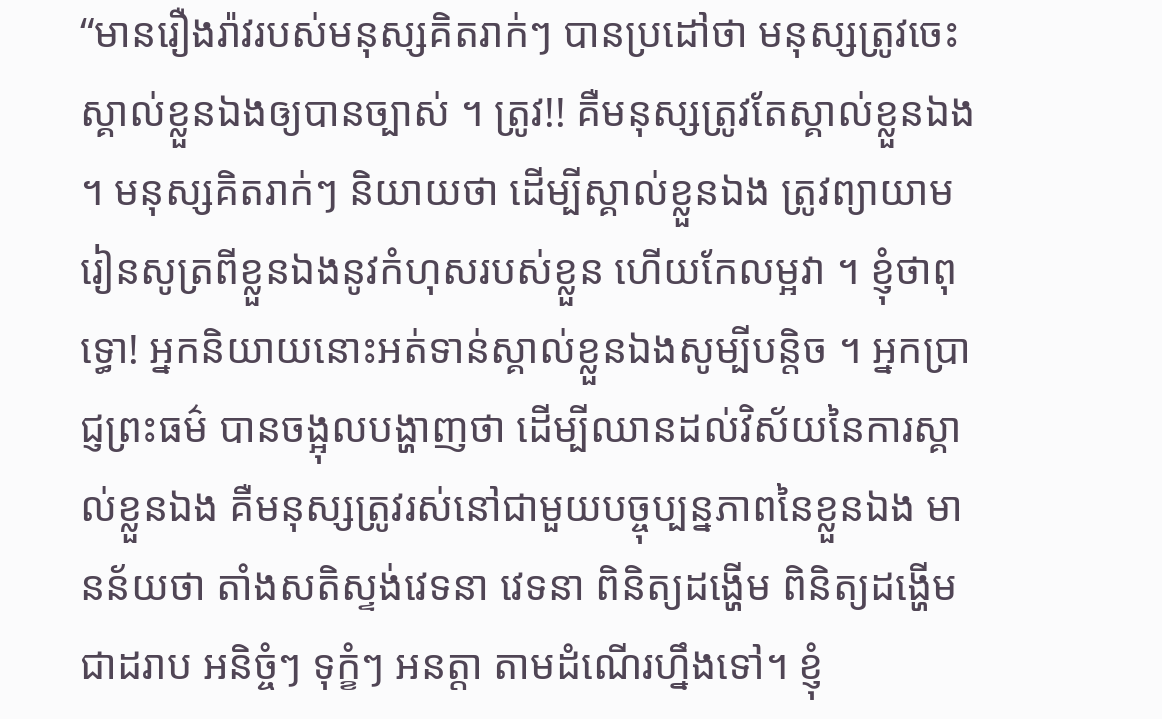“មានរឿងរ៉ាវរបស់មនុស្សគិតរាក់ៗ បានប្រដៅថា មនុស្សត្រូវចេះស្គាល់ខ្លួនឯងឲ្យបានច្បាស់ ។ ត្រូវ!! គឺមនុស្សត្រូវតែស្គាល់ខ្លួនឯង ។ មនុស្សគិតរាក់ៗ និយាយថា ដើម្បីស្គាល់ខ្លួនឯង ត្រូវព្យាយាមរៀនសូត្រពីខ្លួនឯងនូវកំហុសរបស់ខ្លួន ហើយកែលម្អវា ។ ខ្ញុំថាពុទ្ធោ! អ្នកនិយាយនោះអត់ទាន់ស្គាល់ខ្លួនឯងសូម្បីបន្តិច ។ អ្នកប្រាជ្ញព្រះធម៌ បានចង្អុលបង្ហាញថា ដើម្បីឈានដល់វិស័យនៃការស្គាល់ខ្លួនឯង គឺមនុស្សត្រូវរស់នៅជាមួយបច្ចុប្បន្នភាពនៃខ្លួនឯង មានន័យថា តាំងសតិស្ទង់វេទនា វេទនា ពិនិត្យដង្ហើម ពិនិត្យដង្ហើម ជាដរាប អនិច្ចំៗ ទុក្ខំៗ អនត្តា តាមដំណើរហ្នឹងទៅ។ ខ្ញុំ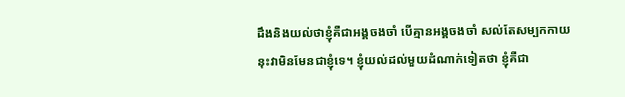ដឹងនិងយល់ថាខ្ញុំគឺជាអង្គចងចាំ បើគ្មានអង្គចងចាំ សល់តែសម្បកកាយ នុះវាមិនមែនជាខ្ញុំទេ។ ខ្ញុំយល់ដល់មួយដំណាក់ទៀតថា ខ្ញុំគឺជា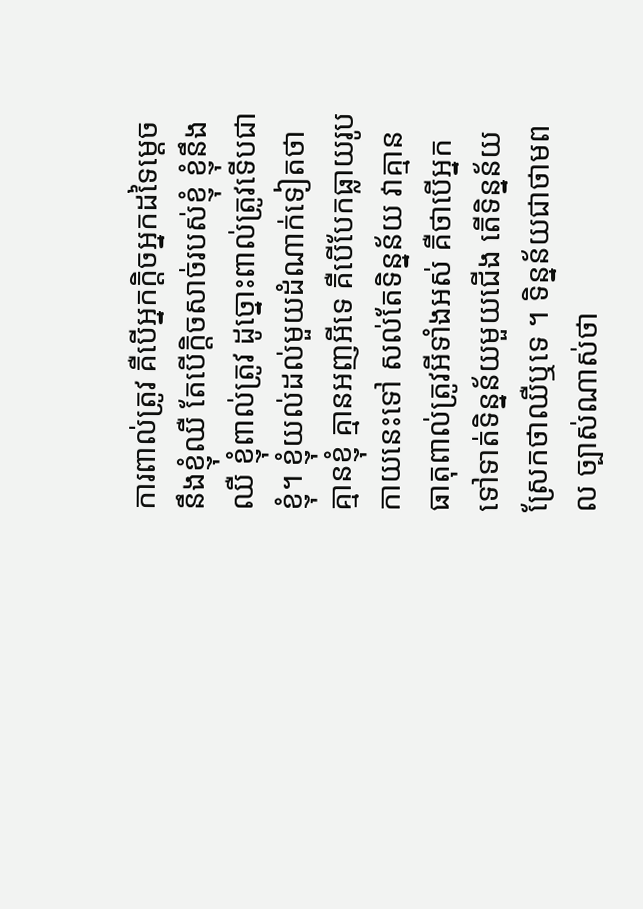ការពាល់ត្រូវ គឺបើអ្នកក្ដិចអ្នកដទៃម្ដេចនឹងខ្ញុំឈឺ តែបើក្ដិចសាច់របស់ខ្ញុំ ខ្ញុំនឹងឈឺ ខ្ញុំពាល់ត្រូវ ដូច្នោះពាល់ត្រូវទើបជាខ្ញុំ។ ខ្ញុំយល់ដល់មួយដំណាក់ទៀតថា គ្មានខ្ញុំ គ្មានអញអីទេ គឺបើបែកធ្លាយរូបកាយនេះទៅ សល់តែទិន្នន័យ វាគ្មានធាតុពាល់ត្រូវអីទាំងអស់ គឺថាបើអ្នកទៅទាត់ទិន្នន័យមួយជើង តើទិន្នន័យស្រែកថាឈឺឬទេ ។ ទិន្នន័យជាថាមពល ច្បាស់ណាស់ថា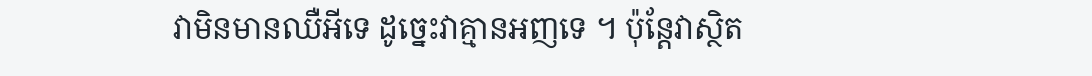វាមិនមានឈឺអីទេ ដូច្នេះវាគ្មានអញទេ ។ ប៉ុន្តែវាស្ថិត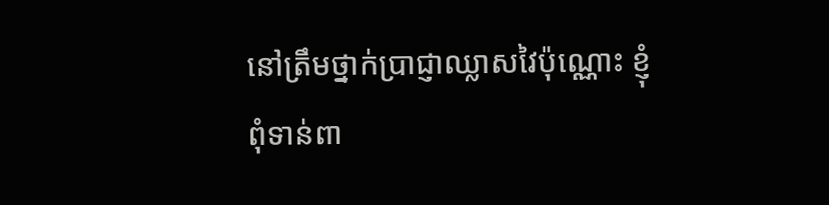នៅត្រឹមថ្នាក់ប្រាជ្ញាឈ្លាសវៃប៉ុណ្ណោះ ខ្ញុំពុំទាន់ពា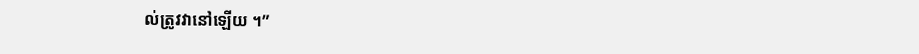ល់ត្រូវវានៅឡើយ ។”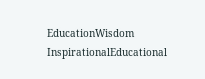EducationWisdom InspirationalEducational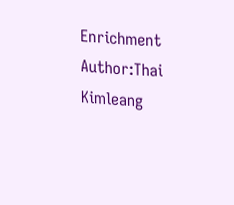Enrichment Author:Thai Kimleang